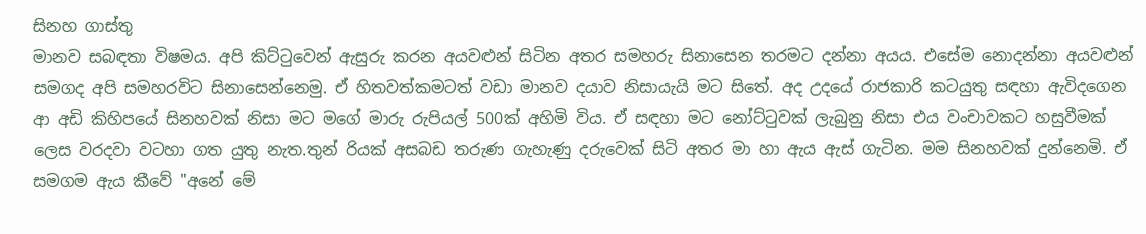සිනහ ගාස්තු
මානව සබඳතා විෂමය. අපි කිට්ටුවෙන් ඇසුරු කරන අයවළුන් සිටින අතර සමහරු සිනාසෙන තරමට දන්නා අයය. එසේම නොදන්නා අයවළුන් සමගද අපි සමහරවිට සිනාසෙන්නෙමු. ඒ හිතවත්කමටත් වඩා මානව දයාව නිසායැයි මට සිතේ. අද උදයේ රාජකාරි කටයුතු සඳහා ඇවිදගෙන ආ අඩි කිහිපයේ සිනහවක් නිසා මට මගේ මාරු රුපියල් 500ක් අහිමි විය. ඒ සඳහා මට නෝට්ටුවක් ලැබුනු නිසා එය වංචාවකට හසුවීමක් ලෙස වරදවා වටහා ගත යුතු නැත.තුන් රියක් අසබඩ තරුණ ගැහැණු දරුවෙක් සිටි අතර මා හා ඇය ඇස් ගැටින. මම සිනහවක් දුන්නෙමි. ඒ සමගම ඇය කීවේ "අනේ මේ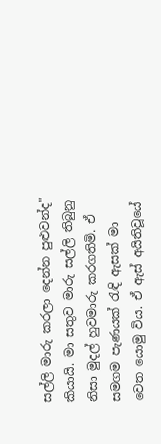සල්ලි මාරු කරලා දෙන්න පුළුවන්ද" කියායි. මා සතුව මාරු සල්ලි තිබුනු නිසා මුදල් හුවමාරු කරගතිමි. ඒ සමගම පැණයක් රැඳි ඇසක් මා වෙත යොමු විය. ඒ ඇස් අයිතිවූයේ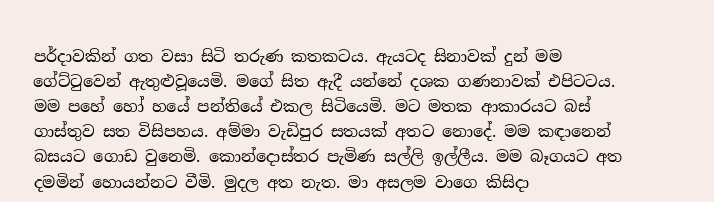පර්දාවකින් ගත වසා සිටි තරුණ කතකටය. ඇයටද සිනාවක් දුන් මම ගේට්ටුවෙන් ඇතුළුවූයෙමි. මගේ සිත ඇදී යන්නේ දශක ගණනාවක් එපිටටය. මම පහේ හෝ හයේ පන්තියේ එකල සිටියෙමි. මට මතක ආකාරයට බස් ගාස්තුව සත විසිපහය. අම්මා වැඩිපුර සතයක් අතට නොදේ. මම කඳානෙන් බසයට ගොඩ වුනෙමි. කොන්දොස්තර පැමිණ සල්ලි ඉල්ලීය. මම බෑගයට අත දමමින් හොයන්නට වීමි. මුදල අත නැත. මා අසලම වාගෙ කිසිදා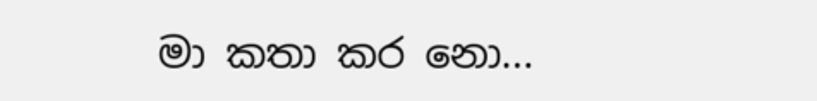මා කතා කර නො...